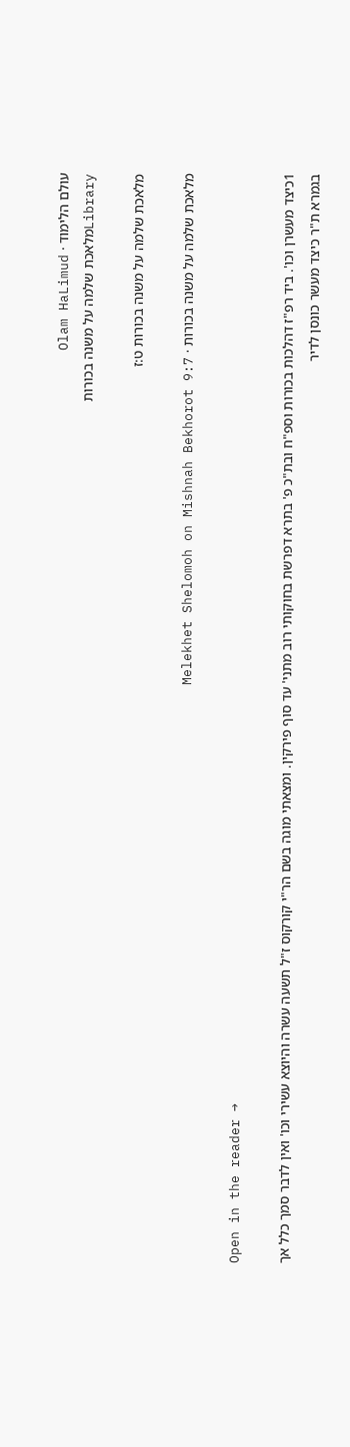עולם הלימוד · Olam HaLimud
Libraryמלאכת שלמה על משנה בכורות

מלאכת שלמה על משנה בכורות ט:ז

מלאכת שלמה על משנה בכורות · Melekhet Shelomoh on Mishnah Bekhorot 9:7

Open in the reader →

1כיצד מעשרן וכו'. ביד רפ"ז דהלכות בכורות וספ"ח ובת"כ פ' בתרא דפרשת בחוקותי רוב מתני' עד סוף פירקין. ומצאתי מוגה בשם הר"י קורקוס ז"ל תשעה עשרה והיוצא עשירי וכו' ואין לדבר סמך כלל אך בגמרא ת"ר כיצד מעשר כונסן לדיר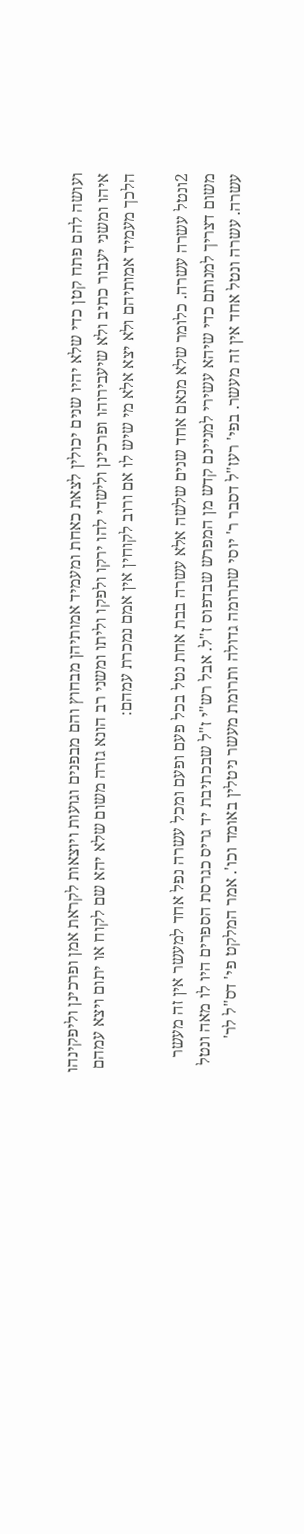ועושה להם פתח קטן כדי שלא יהיו שנים יכולין לצאת כאחת ומעמיד אמותיהן מבחוץ והם מבפנים וגועות ויוצאות לקראת אמן ופרכינן וליפקינהו איהו ומשני יעבור כתיב ולא שיעבירוהו ופרכינן ולישדי להו ירקו ולפקו וליתו ומשני רב הונא גזרה משום שלא יהא שם לקוח או יתום ויצא עמהם הלכך מעמיד אמותיהם ולא יצא אלא מי שיש לו אם ורוב לקוחין אין אמם נמכרת עמהם:

2ונטל עשרה עשרה. כלומר שלא מנאם אחד שנים שלשה אלא עשרה בבת אחת נטל בכל פעם ופעם ומכל עשרה נפל אחד למעשר אין זה מעשר משום דצריך למנותם כדי שיהא עשירי למניינם קדש מן המפרש שבדפוס ז"ל. אבל רש"י ז"ל שבכתיבת יד גריס כגרסת הספרים היו לו מאה ונטל עשרה. עשרה ונטל אחד אין זה מעשר. בפי' רעז"ל דסבר ר' יוסי שתרומה גדולה ותרומת מעשר ניטלין באומד וכו'. אמר המלקט פי' דס"ל לר'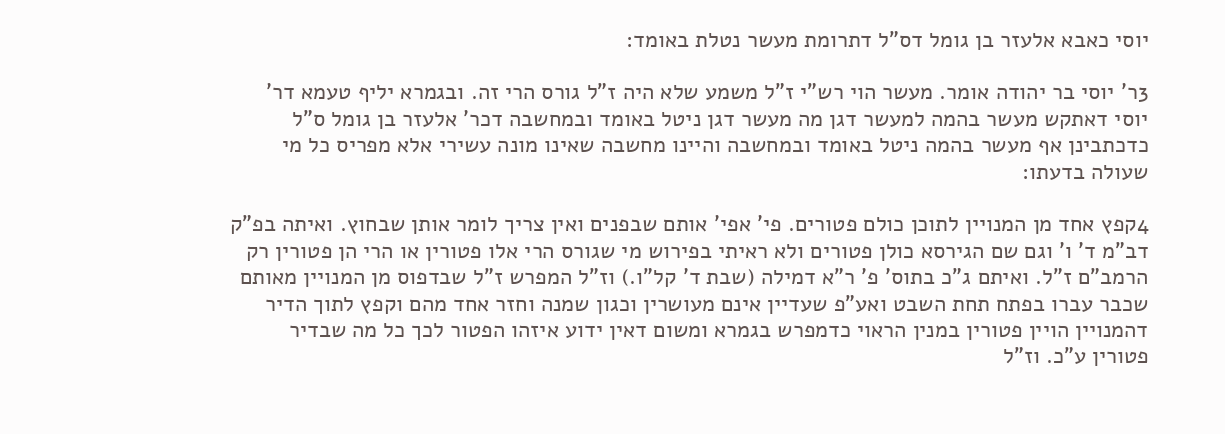יוסי כאבא אלעזר בן גומל דס"ל דתרומת מעשר נטלת באומד:

3ר' יוסי בר יהודה אומר. מעשר הוי רש"י ז"ל משמע שלא היה ז"ל גורס הרי זה. ובגמרא יליף טעמא דר' יוסי דאתקש מעשר בהמה למעשר דגן מה מעשר דגן ניטל באומד ובמחשבה דכר' אלעזר בן גומל ס"ל כדכתבינן אף מעשר בהמה ניטל באומד ובמחשבה והיינו מחשבה שאינו מונה עשירי אלא מפריס כל מי שעולה בדעתו:

4קפץ אחד מן המנויין לתוכן כולם פטורים. פי' אפי' אותם שבפנים ואין צריך לומר אותן שבחוץ. ואיתה בפ"ק דב"מ ד' ו' וגם שם הגירסא כולן פטורים ולא ראיתי בפירוש מי שגורס הרי אלו פטורין או הרי הן פטורין רק הרמב"ם ז"ל. ואיתם ג"כ בתוס' פ' ר"א דמילה (שבת ד' קל"ו.) וז"ל המפרש ז"ל שבדפוס מן המנויין מאותם שכבר עברו בפתח תחת השבט ואע"פ שעדיין אינם מעושרין וכגון שמנה וחזר אחד מהם וקפץ לתוך הדיר דהמנויין הויין פטורין במנין הראוי כדמפרש בגמרא ומשום דאין ידוע איזהו הפטור לכך כל מה שבדיר פטורין ע"כ. וז"ל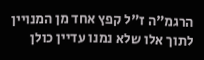הרגמ"ה ז"ל קפץ אחד מן המנויין לתוך אלו שלא נמנו עדיין כולן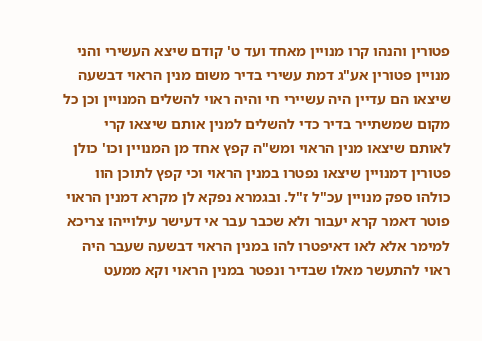פטורין והנהו קרו מנויין מאחד ועד ט' קודם שיצא העשירי והני מנויין פטורין אע"ג דמת עשירי בדיר משום מנין הראוי דבשעה שיצאו הם עדיין היה עשיירי חי והיה ראוי להשלים המנויין וכן כל מקום שמשתייר בדיר כדי להשלים למנין אותם שיצאו קרי לאותם שיצאו מנין הראוי ומש"ה קפץ אחד מן המנויין וכו' כולן פטורין דמנויין שיצאו נפטרו במנין הראוי וכי קפץ לתוכן הוו כולהו ספק מנויין עכ"ל ז"ל. ובגמרא נפקא לן מקרא דמנין הראוי פוטר דאמר קרא יעבור ולא שכבר עבר אי דעישר עילוייהו צריכא למימר אלא לאו דאיפטרו להו במנין הראוי דבשעה שעבר היה ראוי להתעשר מאלו שבדיר ונפטר במנין הראוי וקא ממעט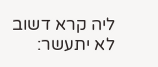ליה קרא דשוב לא יתעשר: